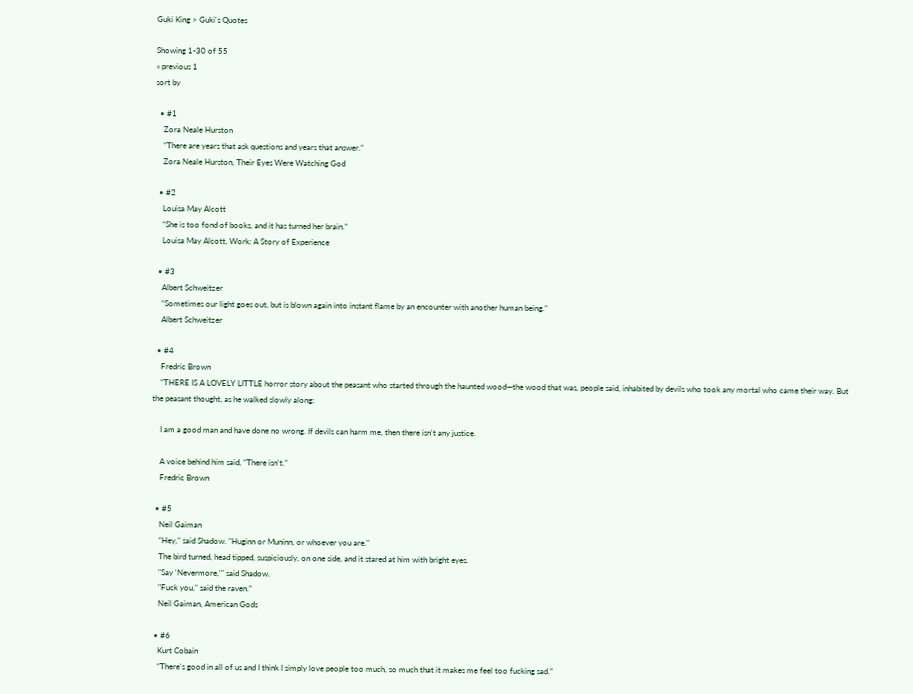Guki King > Guki's Quotes

Showing 1-30 of 55
« previous 1
sort by

  • #1
    Zora Neale Hurston
    “There are years that ask questions and years that answer.”
    Zora Neale Hurston, Their Eyes Were Watching God

  • #2
    Louisa May Alcott
    “She is too fond of books, and it has turned her brain.”
    Louisa May Alcott, Work: A Story of Experience

  • #3
    Albert Schweitzer
    “Sometimes our light goes out, but is blown again into instant flame by an encounter with another human being.”
    Albert Schweitzer

  • #4
    Fredric Brown
    “THERE IS A LOVELY LITTLE horror story about the peasant who started through the haunted wood—the wood that was, people said, inhabited by devils who took any mortal who came their way. But the peasant thought, as he walked slowly along:

    I am a good man and have done no wrong. If devils can harm me, then there isn't any justice.

    A voice behind him said, “There isn't.”
    Fredric Brown

  • #5
    Neil Gaiman
    “Hey," said Shadow. "Huginn or Muninn, or whoever you are."
    The bird turned, head tipped, suspiciously, on one side, and it stared at him with bright eyes.
    "Say 'Nevermore,'" said Shadow.
    "Fuck you," said the raven.”
    Neil Gaiman, American Gods

  • #6
    Kurt Cobain
    “There's good in all of us and I think I simply love people too much, so much that it makes me feel too fucking sad.”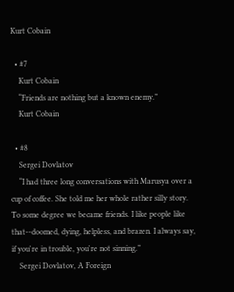Kurt Cobain

  • #7
    Kurt Cobain
    “Friends are nothing but a known enemy.”
    Kurt Cobain

  • #8
    Sergei Dovlatov
    “I had three long conversations with Marusya over a cup of coffee. She told me her whole rather silly story. To some degree we became friends. I like people like that--doomed, dying, helpless, and brazen. I always say, if you're in trouble, you're not sinning.”
    Sergei Dovlatov, A Foreign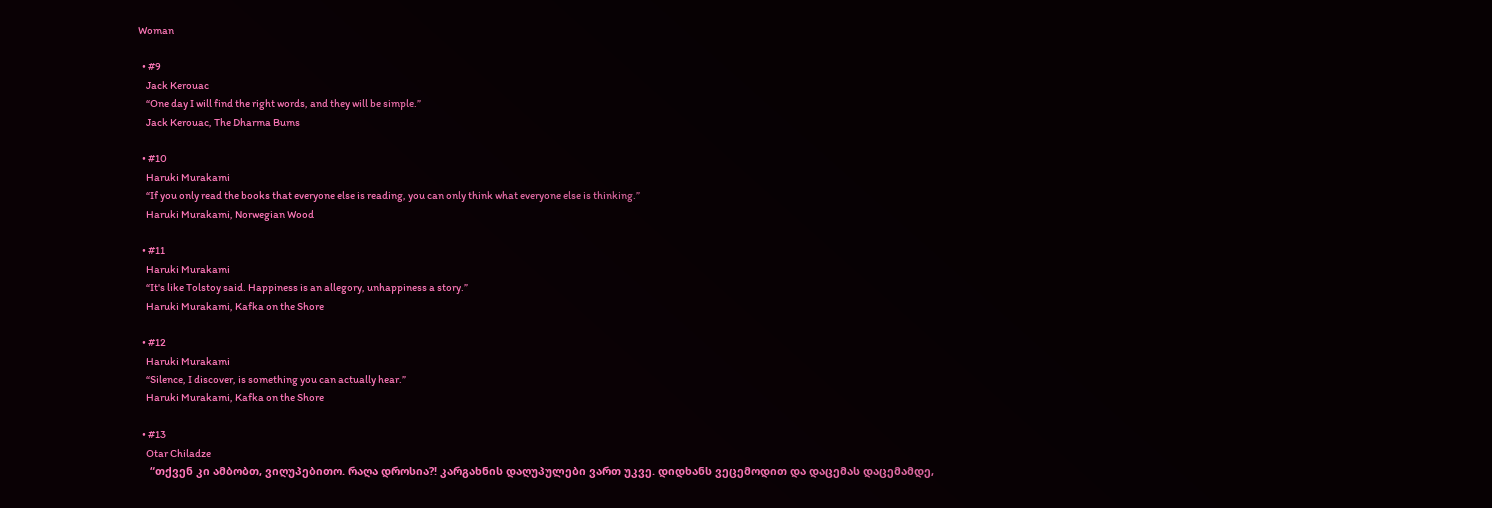Woman

  • #9
    Jack Kerouac
    “One day I will find the right words, and they will be simple.”
    Jack Kerouac, The Dharma Bums

  • #10
    Haruki Murakami
    “If you only read the books that everyone else is reading, you can only think what everyone else is thinking.”
    Haruki Murakami, Norwegian Wood

  • #11
    Haruki Murakami
    “It's like Tolstoy said. Happiness is an allegory, unhappiness a story.”
    Haruki Murakami, Kafka on the Shore

  • #12
    Haruki Murakami
    “Silence, I discover, is something you can actually hear.”
    Haruki Murakami, Kafka on the Shore

  • #13
    Otar Chiladze
    “თქვენ კი ამბობთ, ვიღუპებითო. რაღა დროსია?! კარგახნის დაღუპულები ვართ უკვე. დიდხანს ვეცემოდით და დაცემას დაცემამდე,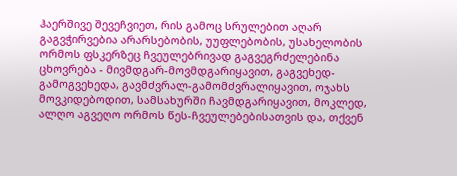ჰაერშივე შევეჩვიეთ, რის გამოც სრულებით აღარ გაგვჭირვებია არარსებობის, უუფლებობის, უსახელობის ორმოს ფსკერზეც ჩვეულებრივად გაგვეგრძელებინა ცხოვრება - მივმდგარ-მოვმდგარიყავით, გაგვეხედ-გამოგვეხედა, გავმძვრალ-გამომძვრალიყავით, ოჯახს მოვკიდებოდით, სამსახურში ჩავმდგარიყავით, მოკლედ, ალღო აგვეღო ორმოს წეს-ჩვეულებებისათვის და, თქვენ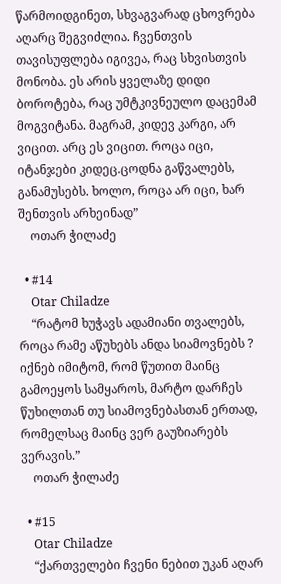წარმოიდგინეთ, სხვაგვარად ცხოვრება აღარც შეგვიძლია. ჩვენთვის თავისუფლება იგივეა, რაც სხვისთვის მონობა. ეს არის ყველაზე დიდი ბოროტება, რაც უმტკივნეულო დაცემამ მოგვიტანა. მაგრამ, კიდევ კარგი, არ ვიცით. არც ეს ვიცით. როცა იცი, იტანჯები კიდეც.ცოდნა გაწვალებს, განამუსებს. ხოლო, როცა არ იცი, ხარ შენთვის არხეინად”
    ოთარ ჭილაძე

  • #14
    Otar Chiladze
    “რატომ ხუჭავს ადამიანი თვალებს, როცა რამე აწუხებს ანდა სიამოვნებს ? იქნებ იმიტომ, რომ წუთით მაინც გამოეყოს სამყაროს, მარტო დარჩეს წუხილთან თუ სიამოვნებასთან ერთად, რომელსაც მაინც ვერ გაუზიარებს ვერავის.”
    ოთარ ჭილაძე

  • #15
    Otar Chiladze
    “ქართველები ჩვენი ნებით უკან აღარ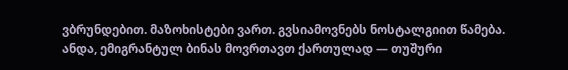ვბრუნდებით. მაზოხისტები ვართ. გვსიამოვნებს ნოსტალგიით წამება. ანდა, ემიგრანტულ ბინას მოვრთავთ ქართულად — თუშური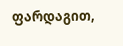ფარდაგით,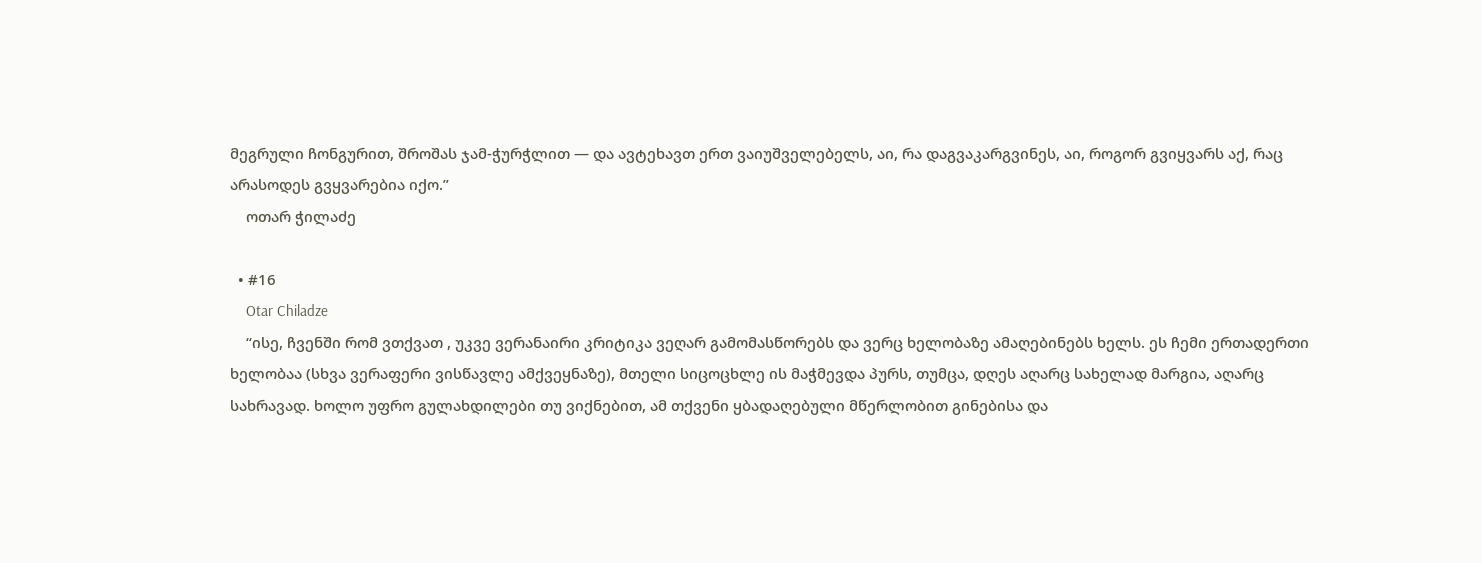მეგრული ჩონგურით, შროშას ჯამ-ჭურჭლით — და ავტეხავთ ერთ ვაიუშველებელს, აი, რა დაგვაკარგვინეს, აი, როგორ გვიყვარს აქ, რაც არასოდეს გვყვარებია იქო.”
    ოთარ ჭილაძე

  • #16
    Otar Chiladze
    “ისე, ჩვენში რომ ვთქვათ , უკვე ვერანაირი კრიტიკა ვეღარ გამომასწორებს და ვერც ხელობაზე ამაღებინებს ხელს. ეს ჩემი ერთადერთი ხელობაა (სხვა ვერაფერი ვისწავლე ამქვეყნაზე), მთელი სიცოცხლე ის მაჭმევდა პურს, თუმცა, დღეს აღარც სახელად მარგია, აღარც სახრავად. ხოლო უფრო გულახდილები თუ ვიქნებით, ამ თქვენი ყბადაღებული მწერლობით გინებისა და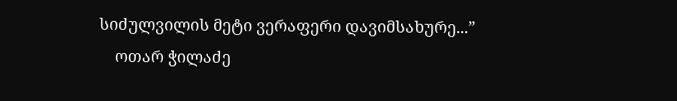სიძულვილის მეტი ვერაფერი დავიმსახურე...”
    ოთარ ჭილაძე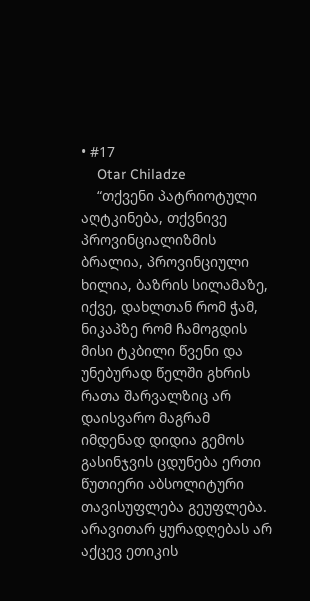• #17
    Otar Chiladze
    “თქვენი პატრიოტული აღტკინება, თქვნივე პროვინციალიზმის ბრალია, პროვინციული ხილია, ბაზრის სილამაზე, იქვე, დახლთან რომ ჭამ, ნიკაპზე რომ ჩამოგდის მისი ტკბილი წვენი და უნებურად წელში გხრის რათა შარვალზიც არ დაისვარო მაგრამ იმდენად დიდია გემოს გასინჯვის ცდუნება ერთი წუთიერი აბსოლიტური თავისუფლება გეუფლება. არავითარ ყურადღებას არ აქცევ ეთიკის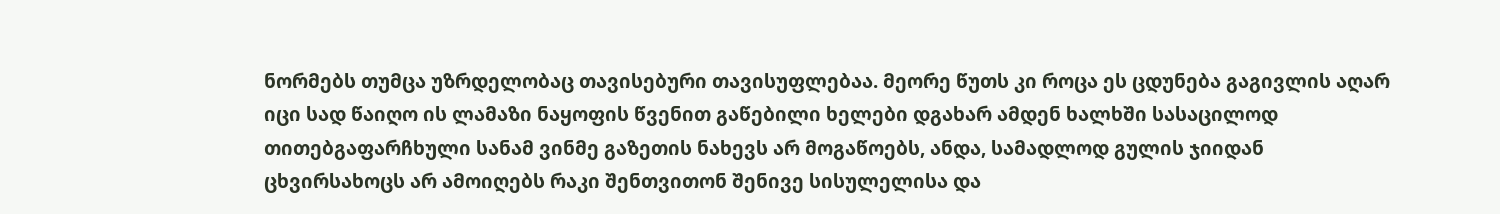ნორმებს თუმცა უზრდელობაც თავისებური თავისუფლებაა. მეორე წუთს კი როცა ეს ცდუნება გაგივლის აღარ იცი სად წაიღო ის ლამაზი ნაყოფის წვენით გაწებილი ხელები დგახარ ამდენ ხალხში სასაცილოდ თითებგაფარჩხული სანამ ვინმე გაზეთის ნახევს არ მოგაწოებს, ანდა, სამადლოდ გულის ჯიიდან ცხვირსახოცს არ ამოიღებს რაკი შენთვითონ შენივე სისულელისა და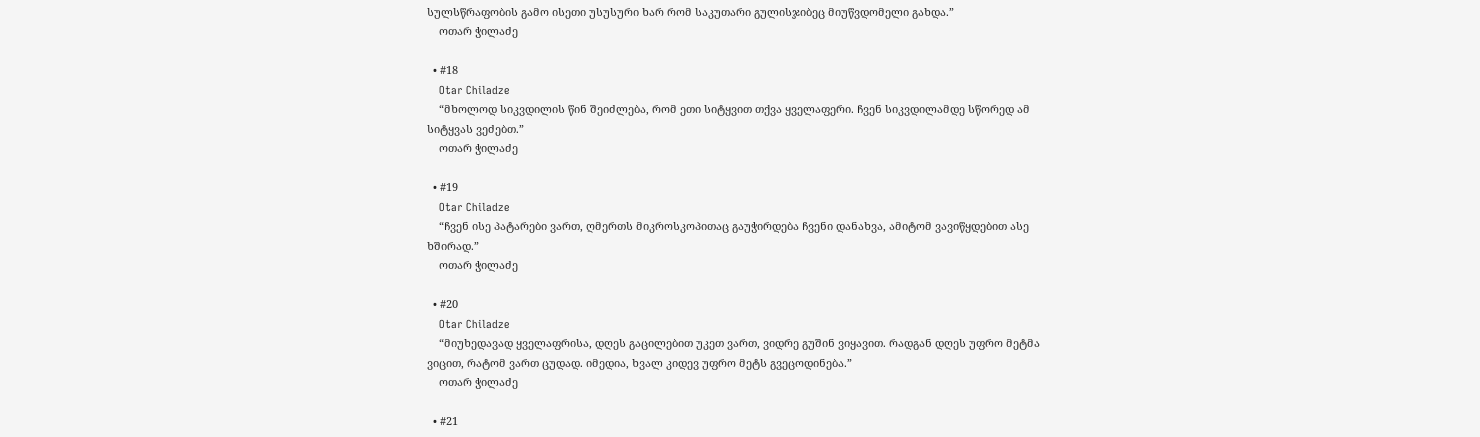სულსწრაფობის გამო ისეთი უსუსური ხარ რომ საკუთარი გულისჯიბეც მიუწვდომელი გახდა.”
    ოთარ ჭილაძე

  • #18
    Otar Chiladze
    “მხოლოდ სიკვდილის წინ შეიძლება, რომ ეთი სიტყვით თქვა ყველაფერი. ჩვენ სიკვდილამდე სწორედ ამ სიტყვას ვეძებთ.”
    ოთარ ჭილაძე

  • #19
    Otar Chiladze
    “ჩვენ ისე პატარები ვართ, ღმერთს მიკროსკოპითაც გაუჭირდება ჩვენი დანახვა, ამიტომ ვავიწყდებით ასე ხშირად.”
    ოთარ ჭილაძე

  • #20
    Otar Chiladze
    “მიუხედავად ყველაფრისა, დღეს გაცილებით უკეთ ვართ, ვიდრე გუშინ ვიყავით. რადგან დღეს უფრო მეტმა ვიცით, რატომ ვართ ცუდად. იმედია, ხვალ კიდევ უფრო მეტს გვეცოდინება.”
    ოთარ ჭილაძე

  • #21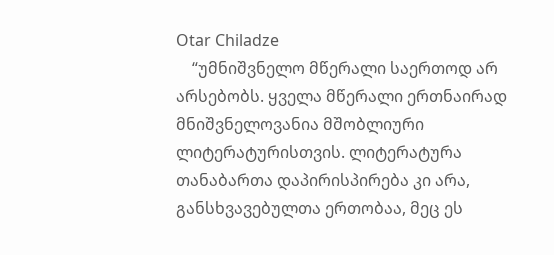Otar Chiladze
    “უმნიშვნელო მწერალი საერთოდ არ არსებობს. ყველა მწერალი ერთნაირად მნიშვნელოვანია მშობლიური ლიტერატურისთვის. ლიტერატურა თანაბართა დაპირისპირება კი არა, განსხვავებულთა ერთობაა, მეც ეს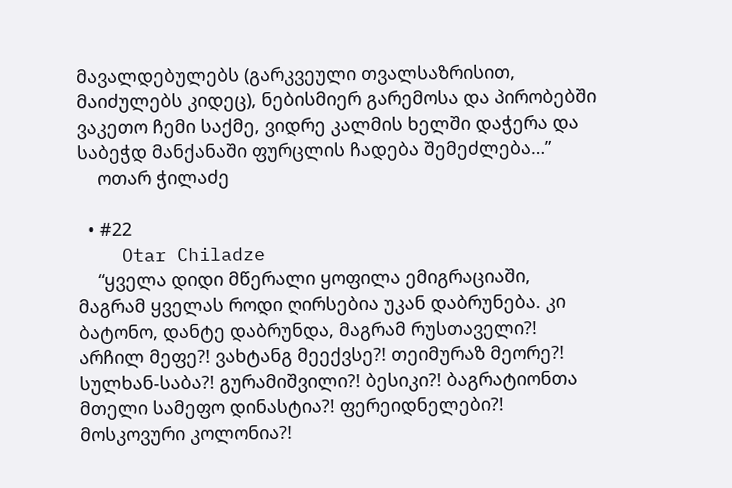მავალდებულებს (გარკვეული თვალსაზრისით, მაიძულებს კიდეც), ნებისმიერ გარემოსა და პირობებში ვაკეთო ჩემი საქმე, ვიდრე კალმის ხელში დაჭერა და საბეჭდ მანქანაში ფურცლის ჩადება შემეძლება…”
    ოთარ ჭილაძე

  • #22
    Otar Chiladze
    “ყველა დიდი მწერალი ყოფილა ემიგრაციაში, მაგრამ ყველას როდი ღირსებია უკან დაბრუნება. კი ბატონო, დანტე დაბრუნდა, მაგრამ რუსთაველი?! არჩილ მეფე?! ვახტანგ მეექვსე?! თეიმურაზ მეორე?! სულხან-საბა?! გურამიშვილი?! ბესიკი?! ბაგრატიონთა მთელი სამეფო დინასტია?! ფერეიდნელები?! მოსკოვური კოლონია?!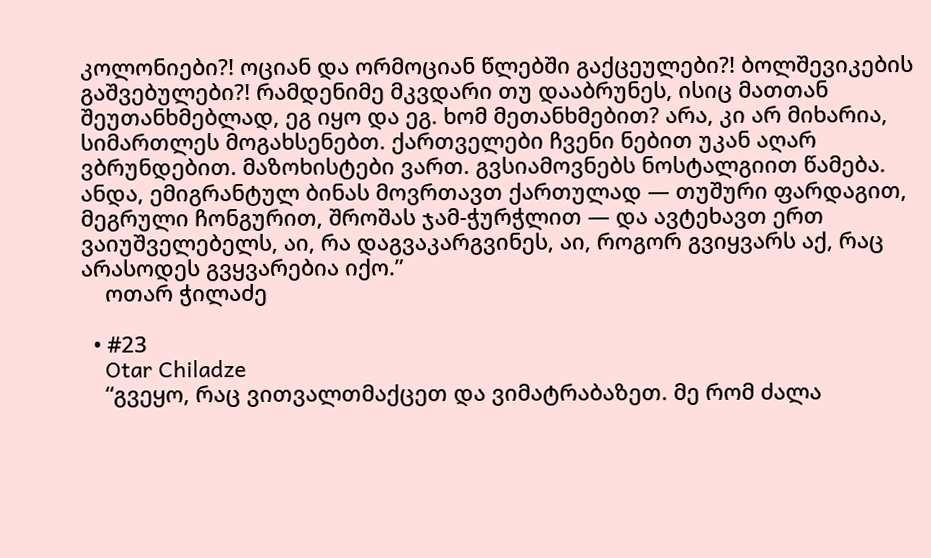კოლონიები?! ოციან და ორმოციან წლებში გაქცეულები?! ბოლშევიკების გაშვებულები?! რამდენიმე მკვდარი თუ დააბრუნეს, ისიც მათთან შეუთანხმებლად, ეგ იყო და ეგ. ხომ მეთანხმებით? არა, კი არ მიხარია, სიმართლეს მოგახსენებთ. ქართველები ჩვენი ნებით უკან აღარ ვბრუნდებით. მაზოხისტები ვართ. გვსიამოვნებს ნოსტალგიით წამება. ანდა, ემიგრანტულ ბინას მოვრთავთ ქართულად — თუშური ფარდაგით, მეგრული ჩონგურით, შროშას ჯამ-ჭურჭლით — და ავტეხავთ ერთ ვაიუშველებელს, აი, რა დაგვაკარგვინეს, აი, როგორ გვიყვარს აქ, რაც არასოდეს გვყვარებია იქო.”
    ოთარ ჭილაძე

  • #23
    Otar Chiladze
    “გვეყო, რაც ვითვალთმაქცეთ და ვიმატრაბაზეთ. მე რომ ძალა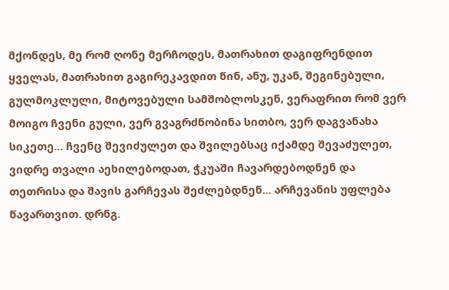მქონდეს, მე რომ ღონე მერჩოდეს, მათრახით დაგიფრენდით ყველას, მათრახით გაგირეკავდით წინ, ანუ, უკან, შეგინებული, გულმოკლული, მიტოვებული სამშობლოსკენ, ვერაფრით რომ ვერ მოიგო ჩვენი გული, ვერ გვაგრძნობინა სითბო, ვერ დაგვანახა სიკეთე... ჩვენც შევიძულეთ და შვილებსაც იქამდე შევაძულეთ, ვიდრე თვალი აეხილებოდათ, ჭკუაში ჩავარდებოდნენ და თეთრისა და შავის გარჩევას შეძლებდნენ... არჩევანის უფლება წავართვით. დრნგ.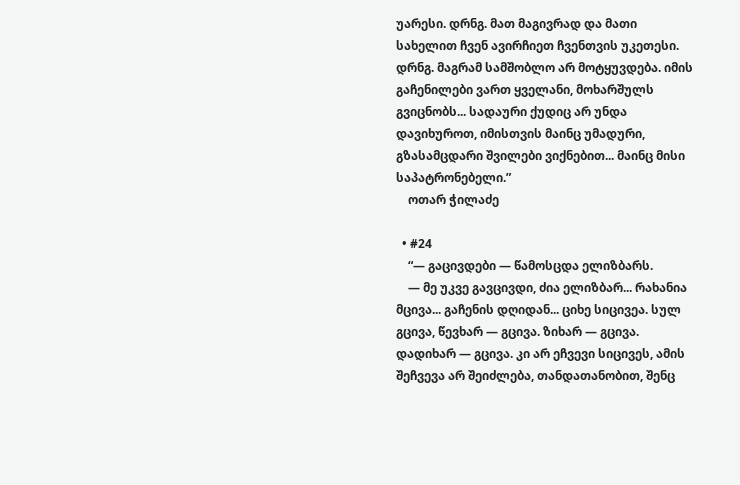უარესი. დრნგ. მათ მაგივრად და მათი სახელით ჩვენ ავირჩიეთ ჩვენთვის უკეთესი. დრნგ. მაგრამ სამშობლო არ მოტყუვდება. იმის გაჩენილები ვართ ყველანი, მოხარშულს გვიცნობს... სადაური ქუდიც არ უნდა დავიხუროთ, იმისთვის მაინც უმადური, გზასამცდარი შვილები ვიქნებით... მაინც მისი საპატრონებელი.”
    ოთარ ჭილაძე

  • #24
    “— გაცივდები — წამოსცდა ელიზბარს.
    — მე უკვე გავცივდი, ძია ელიზბარ... რახანია მცივა... გაჩენის დღიდან... ციხე სიცივეა. სულ გცივა, წევხარ — გცივა. ზიხარ — გცივა. დადიხარ — გცივა. კი არ ეჩვევი სიცივეს, ამის შეჩვევა არ შეიძლება, თანდათანობით, შენც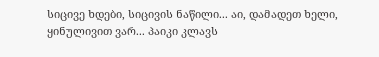სიცივე ხდები, სიცივის ნაწილი... აი, დამადეთ ხელი, ყინულივით ვარ... პაიკი კლავს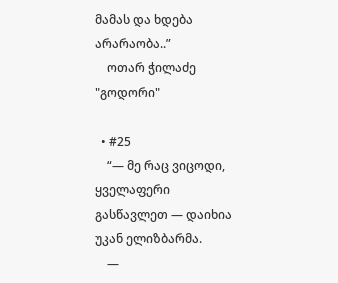მამას და ხდება არარაობა..”
    ოთარ ჭილაძე "გოდორი"

  • #25
    “— მე რაც ვიცოდი, ყველაფერი გასწავლეთ — დაიხია უკან ელიზბარმა.
    —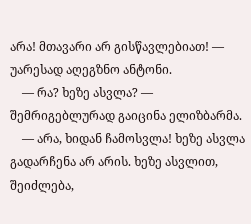არა! მთავარი არ გისწავლებიათ! — უარესად აღეგზნო ანტონი.
    — რა? ხეზე ასვლა? — შემრიგებლურად გაიცინა ელიზბარმა.
    — არა, ხიდან ჩამოსვლა! ხეზე ასვლა გადარჩენა არ არის. ხეზე ასვლით, შეიძლება,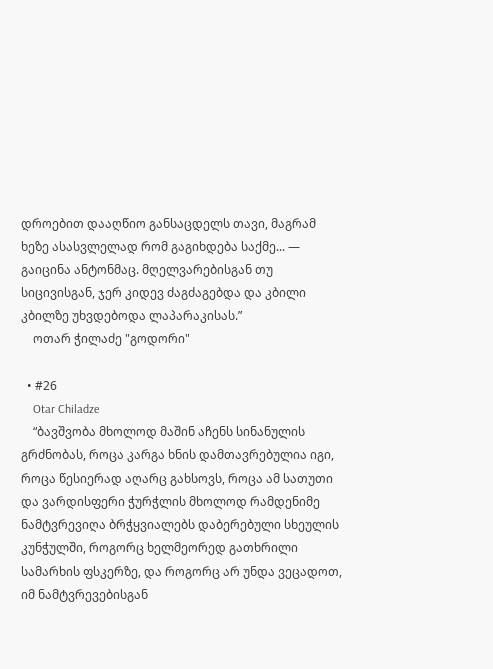დროებით დააღწიო განსაცდელს თავი, მაგრამ ხეზე ასასვლელად რომ გაგიხდება საქმე... — გაიცინა ანტონმაც. მღელვარებისგან თუ სიცივისგან, ჯერ კიდევ ძაგძაგებდა და კბილი კბილზე უხვდებოდა ლაპარაკისას.”
    ოთარ ჭილაძე "გოდორი"

  • #26
    Otar Chiladze
    “ბავშვობა მხოლოდ მაშინ აჩენს სინანულის გრძნობას, როცა კარგა ხნის დამთავრებულია იგი, როცა წესიერად აღარც გახსოვს, როცა ამ სათუთი და ვარდისფერი ჭურჭლის მხოლოდ რამდენიმე ნამტვრევიღა ბრჭყვიალებს დაბერებული სხეულის კუნჭულში, როგორც ხელმეორედ გათხრილი სამარხის ფსკერზე, და როგორც არ უნდა ვეცადოთ, იმ ნამტვრევებისგან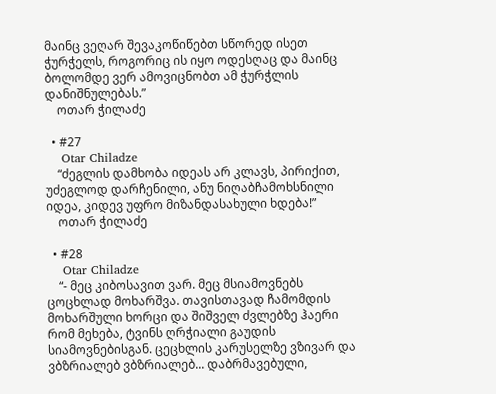მაინც ვეღარ შევაკოწიწებთ სწორედ ისეთ ჭურჭელს, როგორიც ის იყო ოდესღაც და მაინც ბოლომდე ვერ ამოვიცნობთ ამ ჭურჭლის დანიშნულებას.”
    ოთარ ჭილაძე

  • #27
    Otar Chiladze
    “ძეგლის დამხობა იდეას არ კლავს, პირიქით, უძეგლოდ დარჩენილი, ანუ ნიღაბჩამოხსნილი იდეა, კიდევ უფრო მიზანდასახული ხდება!”
    ოთარ ჭილაძე

  • #28
    Otar Chiladze
    “- მეც კიბოსავით ვარ. მეც მსიამოვნებს ცოცხლად მოხარშვა. თავისთავად ჩამომდის მოხარშული ხორცი და შიშველ ძვლებზე ჰაერი რომ მეხება, ტვინს ღრჭიალი გაუდის სიამოვნებისგან. ცეცხლის კარუსელზე ვზივარ და ვბზრიალებ ვბზრიალებ... დაბრმავებული,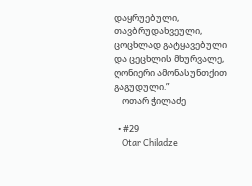დაყრუებული, თავბრუდახვეული, ცოცხლად გატყავებული და ცეცხლის მხურვალე, ღონიერი ამონასუნთქით გაგუდული.”
    ოთარ ჭილაძე

  • #29
    Otar Chiladze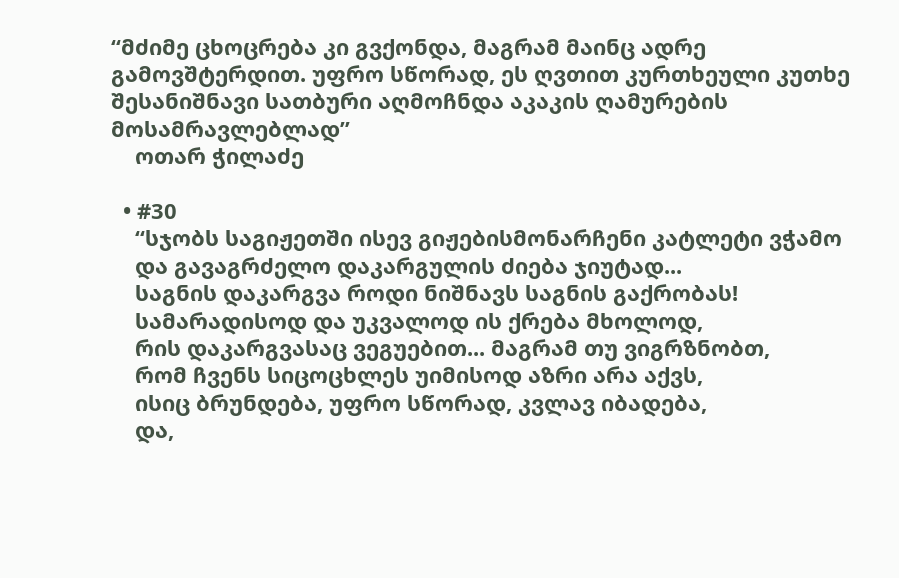“მძიმე ცხოცრება კი გვქონდა, მაგრამ მაინც ადრე გამოვშტერდით. უფრო სწორად, ეს ღვთით კურთხეული კუთხე შესანიშნავი სათბური აღმოჩნდა აკაკის ღამურების მოსამრავლებლად”
    ოთარ ჭილაძე

  • #30
    “სჯობს საგიჟეთში ისევ გიჟებისმონარჩენი კატლეტი ვჭამო
    და გავაგრძელო დაკარგულის ძიება ჯიუტად...
    საგნის დაკარგვა როდი ნიშნავს საგნის გაქრობას!
    სამარადისოდ და უკვალოდ ის ქრება მხოლოდ,
    რის დაკარგვასაც ვეგუებით... მაგრამ თუ ვიგრზნობთ,
    რომ ჩვენს სიცოცხლეს უიმისოდ აზრი არა აქვს,
    ისიც ბრუნდება, უფრო სწორად, კვლავ იბადება,
    და,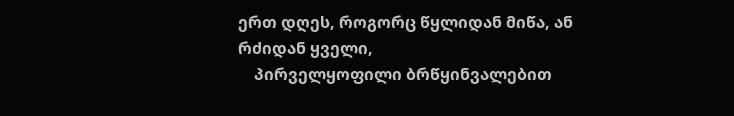ერთ დღეს, როგორც წყლიდან მიწა, ან რძიდან ყველი,
    პირველყოფილი ბრწყინვალებით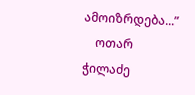ამოიზრდება...”
    ოთარ ჭილაძე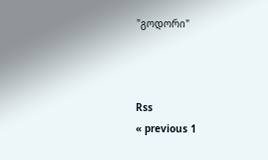"გოდორი"



Rss
« previous 1